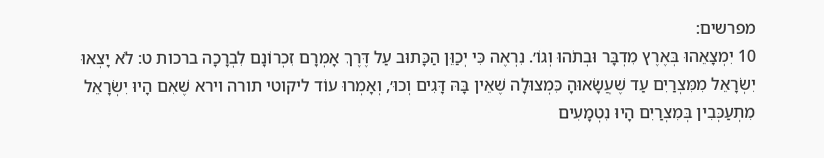מפרשים:
10 יִמְצָאֵהוּ בְּאֶרֶץ מִדְבָּר וּבְתֹהוּ וְגוֹ׳. נִרְאֶה כִּי יְכַוֵּן הַכָּתוּב עַל דֶּרֶךְ אָמְרָם זִכְרוֹנָם לִבְרָכָה ברכות ט: לֹא יָצְאוּ יִשְׂרָאֵל מִמִּצְרַיִם עַד שֶׁעֲשָׂאוּהָ כִּמְצוּלָה שֶׁאֵין בָּהּ דָּגִים וְכוּ׳, וְאָמְרוּ עוֹד ליקוטי תורה וירא שֶׁאִם הָיוּ יִשְׂרָאֵל מִתְעַכְּבִין בְּמִצְרַיִם הָיוּ נִטְמָעִים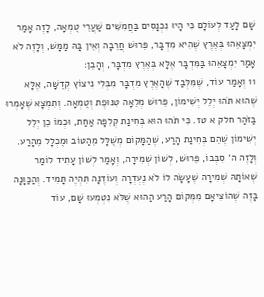שָׁם לָעַד לְעוֹלָם כִּי הָיוּ נִכְנָסִים בַּחֲמִשִּׁים שַׁעֲרֵי טֻמְאָה, לָזֶה אָמַר יִמְצָאֵהוּ בְּאֶרֶץ שֶׁהִיא מִדְבָּר, פֵּרוּשׁ חֲרֵבָה וְאֵין בָּהּ מַמָּשׁ, וְלָזֶה לֹא אָמַר יִמְצָאֵהוּ בַּמִּדְבָּר אֶלָּא בְּאֶרֶץ מִדְבָּר, וְהָבֵן:
11 וְאָמַר עוֹד, שֶׁמִּלְּבַד שֶׁהָאֶרֶץ מִדְבָּר מִבְּלִי נִיצוֹץ קְדֻשָּׁה, אֶלָּא שֶׁהוּא תֹּהוּ יְלֵל יְשִׁימוֹן, פֵּרוּשׁ מְלֵאָה טִנּוּפֶת וְטֻמְאָה. וְתִמְצָא שֶׁאָמְרוּ בַּזֹּהַר חלק א טז. כִּי תֹּהוּ הוּא בְּחִינַת קְלִפָּה אַחַת, וּכְמוֹ כֵן יְלֵל יְשִׁימוֹן שֶׁהֵם בְּחִינַת הָרַע, שֶׁהַמָּקוֹם מְשֻׁלָּל מֵהַטּוֹב וּמֻכְלָל מֵהָרַע. וְלָזֶה ה׳ סִבְּבוֹ, פֵּרוּשׁ, לְשׁוֹן שְׁמִירָה, וְאָמַר לְשׁוֹן עָתִיד לוֹמַר שֶׁאוֹתָהּ שְׁמִירָה שֶׁעָשָׂה לוֹ לֹא נֶעְדְרָה וְעוֹדֶנָּה תִּהְיֶה תָּמִיד. וְהַכַּוָּנָה בָּזֶה שֶׁהוֹצִיאָם מִמְּקוֹם הָרַע הַהוּא שֶׁלֹּא נִטְמְעוּ שָׁם, עוֹד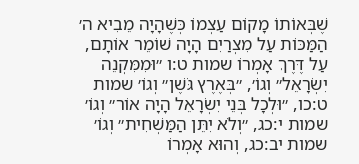שֶׁבְּאוֹתוֹ מָקוֹם עַצְמוֹ כְּשֶׁהָיָה מֵבִיא ה׳ הַמַּכּוֹת עַל מִצְרַיִם הָיָה שׁוֹמֵר אוֹתָם, עַל דֶּרֶךְ אָמְרוֹ שמות ט:ו ״וּמִמִּקְנֵה יִשְׂרָאֵל״ וְגוֹ׳, ״בְּאֶרֶץ גֹּשֶׁן״ וְגוֹ׳ שמות ט:כו, ״וּלְכָל בְּנֵי יִשְׂרָאֵל הָיָה אוֹר״ וְגוֹ׳ שמות י:כג, ״וְלֹא יִתֵּן הַמַּשְׁחִית״ וְגוֹ׳ שמות יב:כג, וְהוּא אָמְרוֹ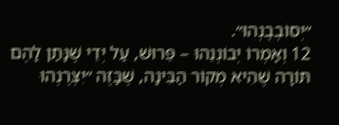״יְסוֹבְבֶנְהוּ״.
12 וְאָמְרוֹ יְבוֹנְנֵהוּ – פֵּרוּשׁ, עַל יְדֵי שֶׁנָּתַן לָהֶם תּוֹרָה שֶׁהִיא מְקוֹר הַבִּינָה, שֶׁבָּזֶה ״יִצְּרֶנְהוּ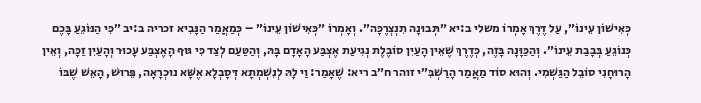כְּאִישׁוֹן עֵינוֹ״, עַל דֶּרֶךְ אָמְרוֹ משלי ב:יא ״תְּבוּנָה תִנְצְרֶכָּה״. וְאָמְרוֹ ״כְּאִישׁוֹן עֵינוֹ״ – כְּמַאֲמַר הַנָּבִיא זכריה ב:יב ״כִּי הַנּוֹגֵעַ בָּכֶם כְּנוֹגֵעַ בְּבָבַת עֵינוֹ״. וְהַכַּוָּנָה בָּזֶה, כְּדֶרֶךְ שֶׁאֵין הָעַיִן סוֹבֶלֶת נְגִיעַת אֶצְבַּע הָאָדָם בָּהּ, וְהַטַּעַם לְצַד כִּי גּוּף הָאֶצְבַּע עָכוּר וְהָעַיִן זַכָּה, וְאֵין הָרוּחָנִי סוֹבֵל הַגַּשְׁמִי. וְהוּא סוֹד מַאֲמַר הָרַשְׁבִּ״י זוהר ח״ב ריא: שֶׁאָמַר: וַי לָהּ לְנִשְׁמְתָא דְּסָבְלָא אֶשָּׁא נוּכְרָאָה, פֵּרוּשׁ, הָאֵשׁ שֶׁבּוֹ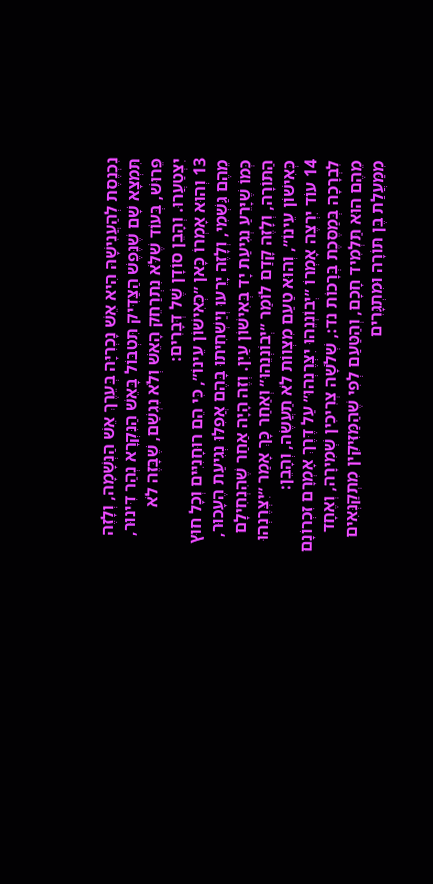נִכְנֶסֶת לְהַעֲנִישָׁהּ הִיא אֵשׁ נָכְרִיָּה בְּעֵרֶךְ אֵשׁ הַנְּשָׁמָה, וְלָזֶה תִּמְצָא שָׁם שֶׁנֶּפֶשׁ הַצַּדִּיק תִּטְבּוֹל בָּאֵשׁ הַנִּקְרָא נְהַר דִּינוּר, פֵּרוּשׁ, בְּעוֹד שֶׁלֹּא נִתְרַחֵק הָאֵשׁ וְלֹא נִגְשַׁם, שֶׁבָּזֶה לֹא יִצְטַעֲרוּ. וְהָבֵן סוֹדָן שֶׁל דְּבָרִים:
13 וְהוּא אָמְרוֹ כָּאן ״כְּאִישׁוֹן עֵינוֹ״, כִּי הֵם רוּחָנִיִּים וְכָל חוּץ מֵהֶם גַּשְׁמִי, וְלָזֶה יָרֵעוּ וְיַשְׁחִיתוּ בָּהֶם אֲפִלּוּ נְגִיעַת הֶעָכוּר, כְּמוֹ שֶׁיָּרֵעַ נְגִיעַת יָד בְּאִישׁוֹן עַיִן. וְזֶה הָיָה אַחַר שֶׁהִנְחִילָם הַתּוֹרָה, וְלָזֶה קָדַם לוֹמַר ״יְבוֹנְנֵהוּ״ וְאַחַר כָּךְ אָמַר ״יִצְּרֶנְהוּ כְּאִישׁוֹן עֵינוֹ״, וְהוּא טַעַם מִצְווֹת לֹא תַעֲשֶׂה, וְהָבֵן:
14 עוֹד יִרְצֶה אָמְרוֹ ״יְבוֹנְנֵהוּ יִצְּרֶנְהוּ״ עַל דֶּרֶךְ אָמְרָם זִכְרוֹנָם לִבְרָכָה בְּמַסֶּכֶת בְּרָכוֹת נד:, שְׁלֹשָׁה צְרִיכִין שְׁמִירָה, וְאֶחָד מֵהֶם הוּא תַּלְמִיד חָכָם, וְהַטַּעַם לְפִי שֶׁהַמַּזִּיקִין מִתְקַנְּאִים מִמַּעֲלַת בֶּן תּוֹרָה וּמִתְגָּרִים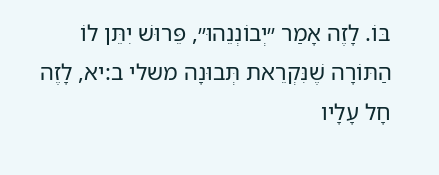בּוֹ. לָזֶה אָמַר ״יְבוֹנְנֵהוּ״, פֵּרוּשׁ יִתֵּן לוֹ הַתּוֹרָה שֶׁנִּקְרֵאת תְּבוּנָה משלי ב:יא, לָזֶה חָל עָלָיו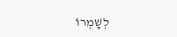לְשָׁמְרוֹ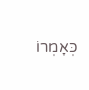כְּאָמְרוֹ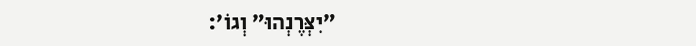״יִצְּרֶנְהוּ״ וְגוֹ׳: